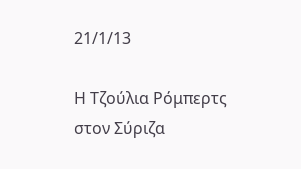21/1/13

Η Τζούλια Ρόμπερτς στον Σύριζα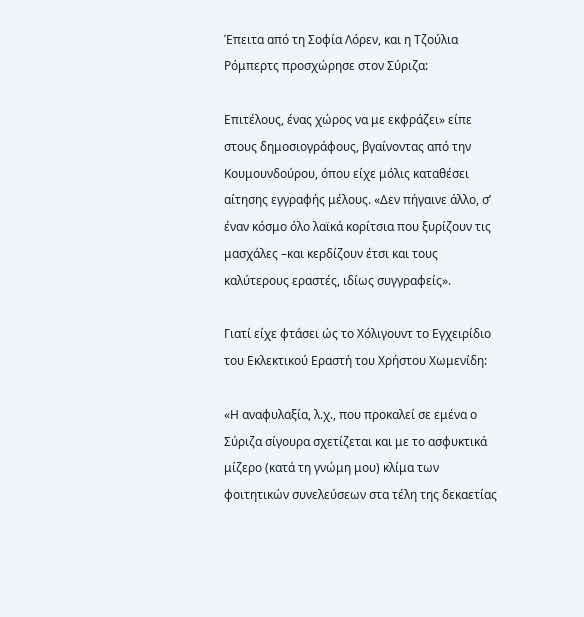Έπειτα από τη Σοφία Λόρεν, και η Τζούλια Ρόμπερτς προσχώρησε στον Σύριζα:

Επιτέλους, ένας χώρος να με εκφράζει» είπε στους δημοσιογράφους, βγαίνοντας από την Κουμουνδούρου, όπου είχε μόλις καταθέσει αίτησης εγγραφής μέλους. «Δεν πήγαινε άλλο, σ’ έναν κόσμο όλο λαϊκά κορίτσια που ξυρίζουν τις μασχάλες –και κερδίζουν έτσι και τους καλύτερους εραστές, ιδίως συγγραφείς».

Γιατί είχε φτάσει ώς το Χόλιγουντ το Εγχειρίδιο του Εκλεκτικού Εραστή του Χρήστου Χωμενίδη:

«Η αναφυλαξία, λ.χ., που προκαλεί σε εμένα ο Σύριζα σίγουρα σχετίζεται και με το ασφυκτικά μίζερο (κατά τη γνώμη μου) κλίμα των φοιτητικών συνελεύσεων στα τέλη της δεκαετίας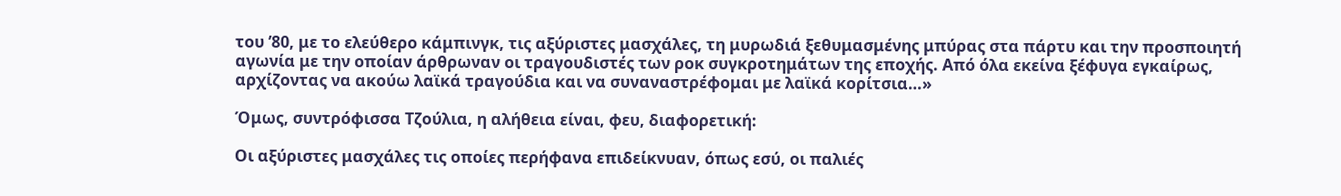του ’80, με το ελεύθερο κάμπινγκ, τις αξύριστες μασχάλες, τη μυρωδιά ξεθυμασμένης μπύρας στα πάρτυ και την προσποιητή αγωνία με την οποίαν άρθρωναν οι τραγουδιστές των ροκ συγκροτημάτων της εποχής. Από όλα εκείνα ξέφυγα εγκαίρως, αρχίζοντας να ακούω λαϊκά τραγούδια και να συναναστρέφομαι με λαϊκά κορίτσια…»

Όμως, συντρόφισσα Τζούλια, η αλήθεια είναι, φευ, διαφορετική:

Οι αξύριστες μασχάλες τις οποίες περήφανα επιδείκνυαν, όπως εσύ, οι παλιές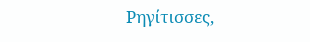Ρηγίτισσες,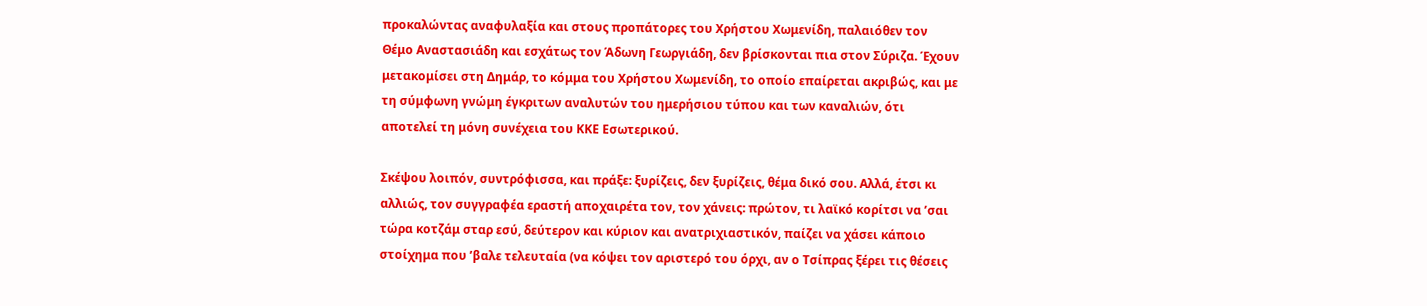προκαλώντας αναφυλαξία και στους προπάτορες του Χρήστου Χωμενίδη, παλαιόθεν τον Θέμο Αναστασιάδη και εσχάτως τον Άδωνη Γεωργιάδη, δεν βρίσκονται πια στον Σύριζα. Έχουν μετακομίσει στη Δημάρ, το κόμμα του Χρήστου Χωμενίδη, το οποίο επαίρεται ακριβώς, και με τη σύμφωνη γνώμη έγκριτων αναλυτών του ημερήσιου τύπου και των καναλιών, ότι αποτελεί τη μόνη συνέχεια του ΚΚΕ Εσωτερικού.

Σκέψου λοιπόν, συντρόφισσα, και πράξε: ξυρίζεις, δεν ξυρίζεις, θέμα δικό σου. Αλλά, έτσι κι αλλιώς, τον συγγραφέα εραστή αποχαιρέτα τον, τον χάνεις: πρώτον, τι λαϊκό κορίτσι να ’σαι τώρα κοτζάμ σταρ εσύ, δεύτερον και κύριον και ανατριχιαστικόν, παίζει να χάσει κάποιο στοίχημα που ’βαλε τελευταία (να κόψει τον αριστερό του όρχι, αν ο Τσίπρας ξέρει τις θέσεις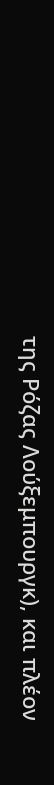της Ρόζας Λούξεμπουργκ), και πλέον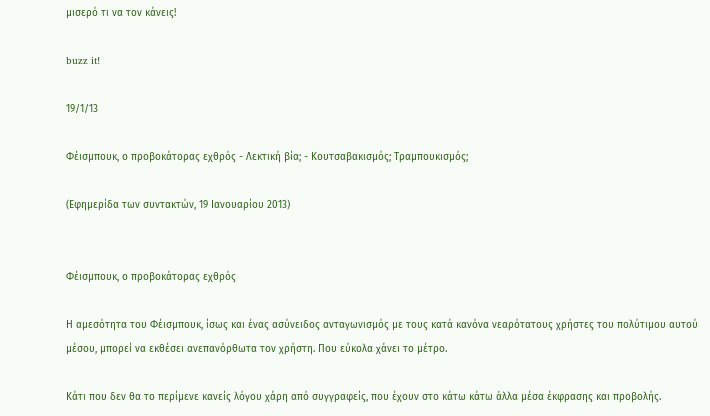μισερό τι να τον κάνεις!

buzz it!

19/1/13

Φέισμπουκ, ο προβοκάτορας εχθρός - Λεκτική βία; - Κουτσαβακισμός; Τραμπουκισμός;

(Εφημερίδα των συντακτών, 19 Ιανουαρίου 2013)


Φέισμπουκ, ο προβοκάτορας εχθρός

Η αμεσότητα του Φέισμπουκ, ίσως και ένας ασύνειδος ανταγωνισμός με τους κατά κανόνα νεαρότατους χρήστες του πολύτιμου αυτού μέσου, μπορεί να εκθέσει ανεπανόρθωτα τον χρήστη. Που εύκολα χάνει το μέτρο.

Κάτι που δεν θα το περίμενε κανείς λόγου χάρη από συγγραφείς, που έχουν στο κάτω κάτω άλλα μέσα έκφρασης και προβολής.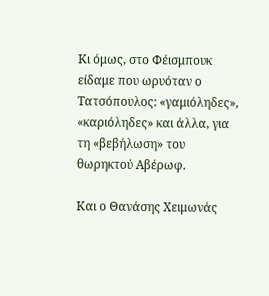Κι όμως, στο Φέισμπουκ είδαμε που ωρυόταν ο Τατσόπουλος: «γαμιόληδες», «καριόληδες» και άλλα, για τη «βεβήλωση» του θωρηκτού Αβέρωφ.

Και ο Θανάσης Χειμωνάς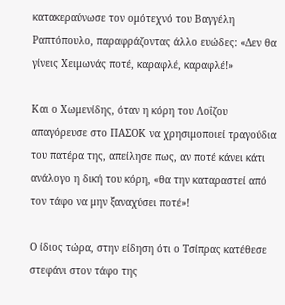κατακεραύνωσε τον ομότεχνό του Βαγγέλη Ραπτόπουλο, παραφράζοντας άλλο ευώδες: «Δεν θα γίνεις Χειμωνάς ποτέ, καραφλέ, καραφλέ!»

Και ο Χωμενίδης, όταν η κόρη του Λοΐζου απαγόρευσε στο ΠΑΣΟΚ να χρησιμοποιεί τραγούδια του πατέρα της, απείλησε πως, αν ποτέ κάνει κάτι ανάλογο η δική του κόρη, «θα την καταραστεί από τον τάφο να μην ξαναχύσει ποτέ»!

Ο ίδιος τώρα, στην είδηση ότι ο Τσίπρας κατέθεσε στεφάνι στον τάφο της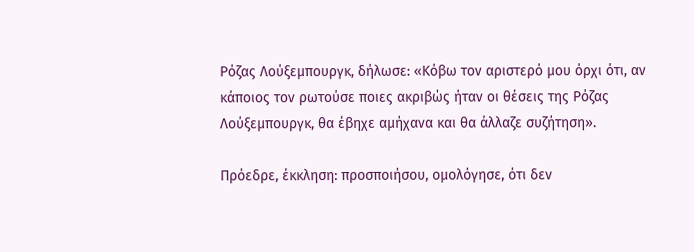Ρόζας Λούξεμπουργκ, δήλωσε: «Κόβω τον αριστερό μου όρχι ότι, αν κάποιος τον ρωτούσε ποιες ακριβώς ήταν οι θέσεις της Ρόζας Λούξεμπουργκ, θα έβηχε αμήχανα και θα άλλαζε συζήτηση».

Πρόεδρε, έκκληση: προσποιήσου, ομολόγησε, ότι δεν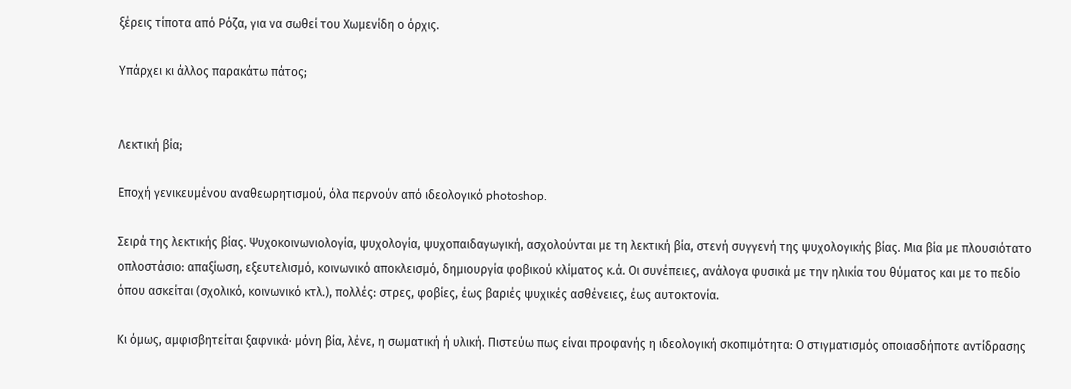ξέρεις τίποτα από Ρόζα, για να σωθεί του Χωμενίδη ο όρχις.

Υπάρχει κι άλλος παρακάτω πάτος;


Λεκτική βία;

Εποχή γενικευμένου αναθεωρητισμού, όλα περνούν από ιδεολογικό photoshop.

Σειρά της λεκτικής βίας. Ψυχοκοινωνιολογία, ψυχολογία, ψυχοπαιδαγωγική, ασχολούνται με τη λεκτική βία, στενή συγγενή της ψυχολογικής βίας. Μια βία με πλουσιότατο οπλοστάσιο: απαξίωση, εξευτελισμό, κοινωνικό αποκλεισμό, δημιουργία φοβικού κλίματος κ.ά. Οι συνέπειες, ανάλογα φυσικά με την ηλικία του θύματος και με το πεδίο όπου ασκείται (σχολικό, κοινωνικό κτλ.), πολλές: στρες, φοβίες, έως βαριές ψυχικές ασθένειες, έως αυτοκτονία.

Κι όμως, αμφισβητείται ξαφνικά· μόνη βία, λένε, η σωματική ή υλική. Πιστεύω πως είναι προφανής η ιδεολογική σκοπιμότητα: Ο στιγματισμός οποιασδήποτε αντίδρασης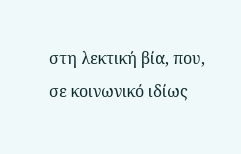στη λεκτική βία, που, σε κοινωνικό ιδίως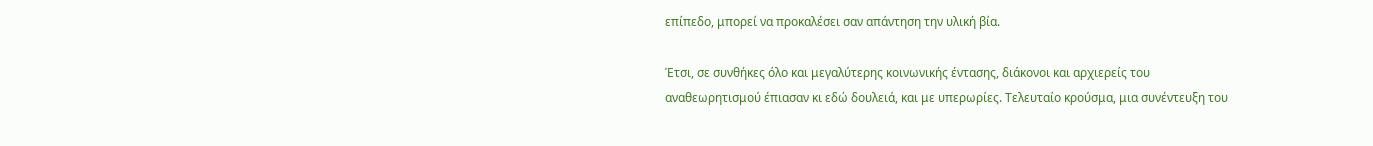επίπεδο, μπορεί να προκαλέσει σαν απάντηση την υλική βία.

Έτσι, σε συνθήκες όλο και μεγαλύτερης κοινωνικής έντασης, διάκονοι και αρχιερείς του αναθεωρητισμού έπιασαν κι εδώ δουλειά, και με υπερωρίες. Τελευταίο κρούσμα, μια συνέντευξη του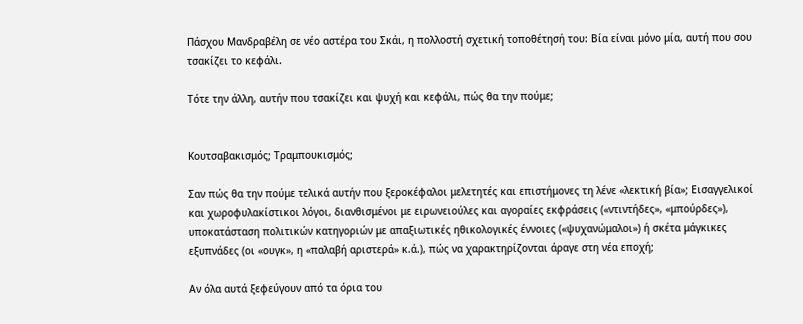Πάσχου Μανδραβέλη σε νέο αστέρα του Σκάι, η πολλοστή σχετική τοποθέτησή του: Βία είναι μόνο μία, αυτή που σου τσακίζει το κεφάλι.

Τότε την άλλη, αυτήν που τσακίζει και ψυχή και κεφάλι, πώς θα την πούμε;


Κουτσαβακισμός; Τραμπουκισμός;

Σαν πώς θα την πούμε τελικά αυτήν που ξεροκέφαλοι μελετητές και επιστήμονες τη λένε «λεκτική βία»; Εισαγγελικοί και χωροφυλακίστικοι λόγοι, διανθισμένοι με ειρωνειούλες και αγοραίες εκφράσεις («ντιντήδες», «μπούρδες»), υποκατάσταση πολιτικών κατηγοριών με απαξιωτικές ηθικολογικές έννοιες («ψυχανώμαλοι») ή σκέτα μάγκικες εξυπνάδες (οι «ουγκ», η «παλαβή αριστερά» κ.ά.), πώς να χαρακτηρίζονται άραγε στη νέα εποχή;

Αν όλα αυτά ξεφεύγουν από τα όρια του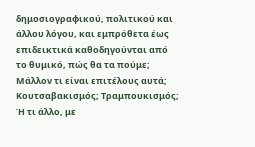δημοσιογραφικού, πολιτικού και άλλου λόγου, και εμπρόθετα έως επιδεικτικά καθοδηγούνται από το θυμικό, πώς θα τα πούμε; Μάλλον τι είναι επιτέλους αυτά; Κουτσαβακισμός; Τραμπουκισμός; Ή τι άλλο, με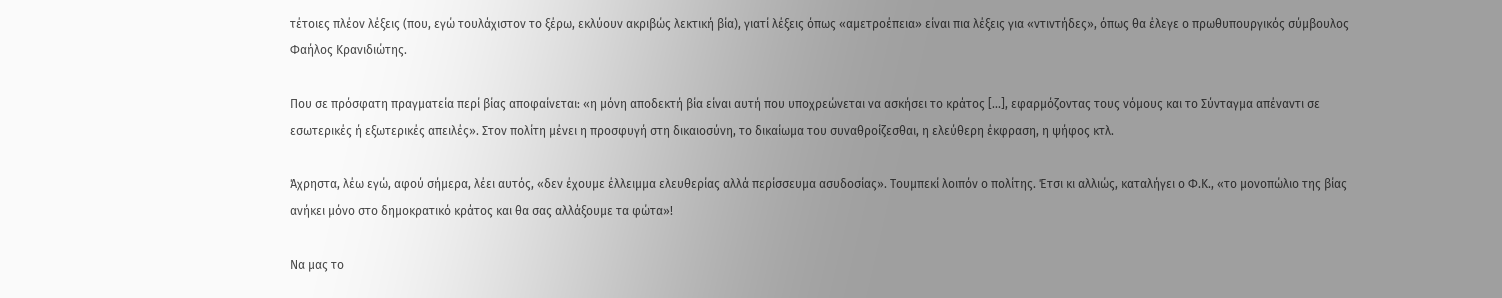τέτοιες πλέον λέξεις (που, εγώ τουλάχιστον το ξέρω, εκλύουν ακριβώς λεκτική βία), γιατί λέξεις όπως «αμετροέπεια» είναι πια λέξεις για «ντιντήδες», όπως θα έλεγε ο πρωθυπουργικός σύμβουλος Φαήλος Κρανιδιώτης.

Που σε πρόσφατη πραγματεία περί βίας αποφαίνεται: «η μόνη αποδεκτή βία είναι αυτή που υποχρεώνεται να ασκήσει το κράτος [...], εφαρμόζοντας τους νόμους και το Σύνταγμα απέναντι σε εσωτερικές ή εξωτερικές απειλές». Στον πολίτη μένει η προσφυγή στη δικαιοσύνη, το δικαίωμα του συναθροίζεσθαι, η ελεύθερη έκφραση, η ψήφος κτλ.

Άχρηστα, λέω εγώ, αφού σήμερα, λέει αυτός, «δεν έχουμε έλλειμμα ελευθερίας αλλά περίσσευμα ασυδοσίας». Τουμπεκί λοιπόν ο πολίτης. Έτσι κι αλλιώς, καταλήγει ο Φ.Κ., «το μονοπώλιο της βίας ανήκει μόνο στο δημοκρατικό κράτος και θα σας αλλάξουμε τα φώτα»!

Να μας το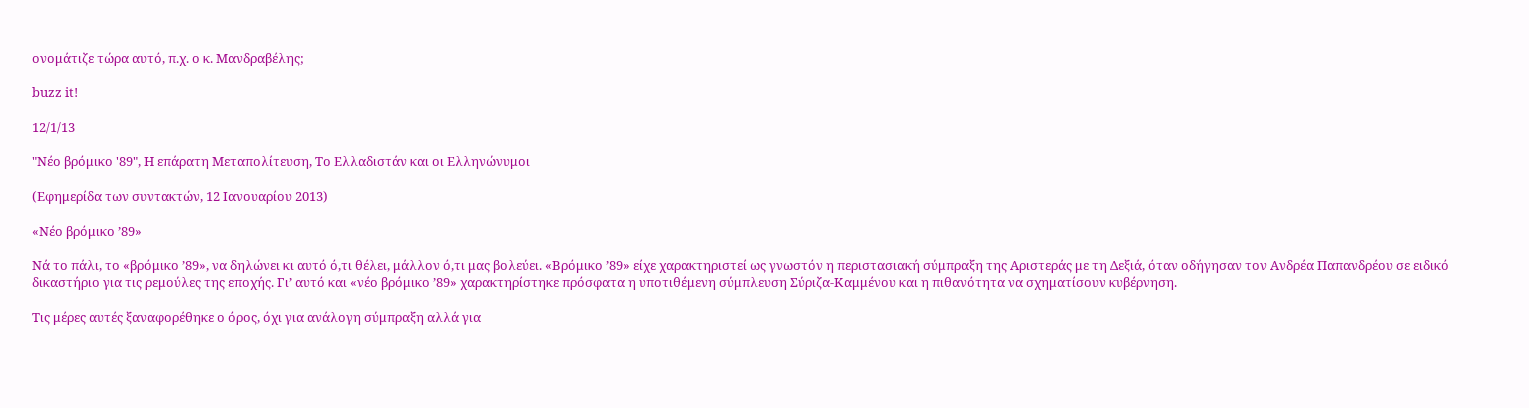ονομάτιζε τώρα αυτό, π.χ. ο κ. Μανδραβέλης;

buzz it!

12/1/13

"Νέο βρόμικο '89", Η επάρατη Μεταπολίτευση, Το Ελλαδιστάν και οι Ελληνώνυμοι

(Εφημερίδα των συντακτών, 12 Ιανουαρίου 2013)

«Νέο βρόμικο ’89»

Νά το πάλι, το «βρόμικο ’89», να δηλώνει κι αυτό ό,τι θέλει, μάλλον ό,τι μας βολεύει. «Βρόμικο ’89» είχε χαρακτηριστεί ως γνωστόν η περιστασιακή σύμπραξη της Αριστεράς με τη Δεξιά, όταν οδήγησαν τον Ανδρέα Παπανδρέου σε ειδικό δικαστήριο για τις ρεμούλες της εποχής. Γι’ αυτό και «νέο βρόμικο ’89» χαρακτηρίστηκε πρόσφατα η υποτιθέμενη σύμπλευση Σύριζα-Καμμένου και η πιθανότητα να σχηματίσουν κυβέρνηση.

Τις μέρες αυτές ξαναφορέθηκε ο όρος, όχι για ανάλογη σύμπραξη αλλά για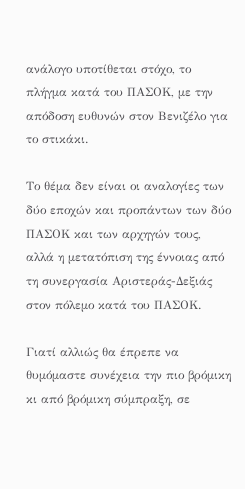ανάλογο υποτίθεται στόχο, το πλήγμα κατά του ΠΑΣΟΚ, με την απόδοση ευθυνών στον Βενιζέλο για το στικάκι.

Το θέμα δεν είναι οι αναλογίες των δύο εποχών και προπάντων των δύο ΠΑΣΟΚ και των αρχηγών τους, αλλά η μετατόπιση της έννοιας από τη συνεργασία Αριστεράς-Δεξιάς στον πόλεμο κατά του ΠΑΣΟΚ.

Γιατί αλλιώς θα έπρεπε να θυμόμαστε συνέχεια την πιο βρόμικη κι από βρόμικη σύμπραξη, σε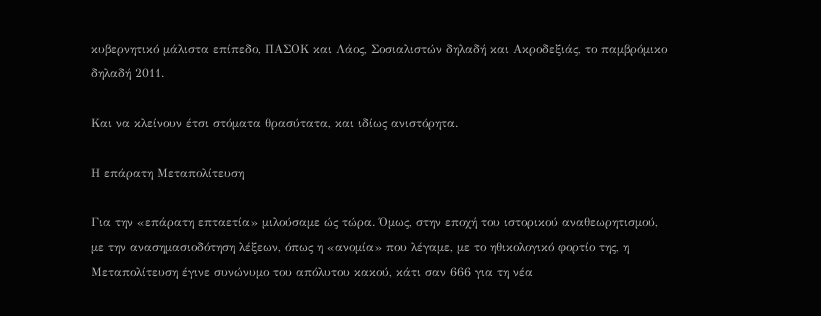κυβερνητικό μάλιστα επίπεδο, ΠΑΣΟΚ και Λάος, Σοσιαλιστών δηλαδή και Ακροδεξιάς, το παμβρόμικο δηλαδή 2011.

Και να κλείνουν έτσι στόματα θρασύτατα, και ιδίως ανιστόρητα.

Η επάρατη Μεταπολίτευση

Για την «επάρατη επταετία» μιλούσαμε ώς τώρα. Όμως, στην εποχή του ιστορικού αναθεωρητισμού, με την ανασημασιοδότηση λέξεων, όπως η «ανομία» που λέγαμε, με το ηθικολογικό φορτίο της, η Μεταπολίτευση έγινε συνώνυμο του απόλυτου κακού, κάτι σαν 666 για τη νέα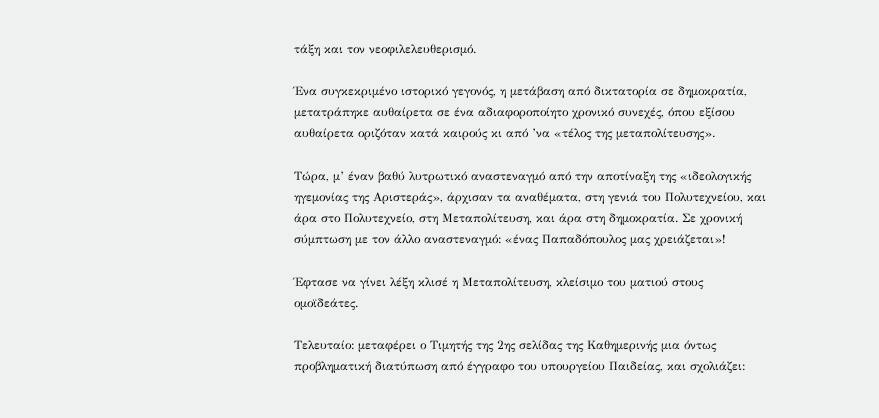τάξη και τον νεοφιλελευθερισμό.

Ένα συγκεκριμένο ιστορικό γεγονός, η μετάβαση από δικτατορία σε δημοκρατία, μετατράπηκε αυθαίρετα σε ένα αδιαφοροποίητο χρονικό συνεχές, όπου εξίσου αυθαίρετα οριζόταν κατά καιρούς κι από ’να «τέλος της μεταπολίτευσης».

Τώρα, μ’ έναν βαθύ λυτρωτικό αναστεναγμό από την αποτίναξη της «ιδεολογικής ηγεμονίας της Αριστεράς», άρχισαν τα αναθέματα, στη γενιά του Πολυτεχνείου, και άρα στο Πολυτεχνείο, στη Μεταπολίτευση, και άρα στη δημοκρατία. Σε χρονική σύμπτωση με τον άλλο αναστεναγμό: «ένας Παπαδόπουλος μας χρειάζεται»!

Έφτασε να γίνει λέξη κλισέ η Μεταπολίτευση, κλείσιμο του ματιού στους ομοϊδεάτες.

Τελευταίο: μεταφέρει ο Τιμητής της 2ης σελίδας της Καθημερινής μια όντως προβληματική διατύπωση από έγγραφο του υπουργείου Παιδείας, και σχολιάζει: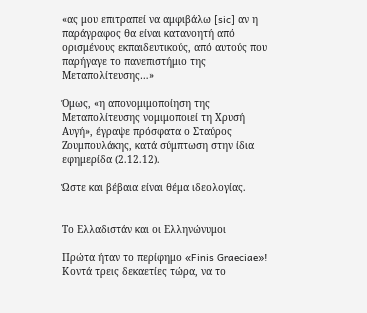«ας μου επιτραπεί να αμφιβάλω [sic] αν η παράγραφος θα είναι κατανοητή από ορισμένους εκπαιδευτικούς, από αυτούς που παρήγαγε το πανεπιστήμιο της Μεταπολίτευσης…»

Όμως, «η απονομιμοποίηση της Μεταπολίτευσης νομιμοποιεί τη Χρυσή Αυγή», έγραψε πρόσφατα ο Σταύρος Ζουμπουλάκης, κατά σύμπτωση στην ίδια εφημερίδα (2.12.12).

Ώστε και βέβαια είναι θέμα ιδεολογίας.


Το Ελλαδιστάν και οι Ελληνώνυμοι

Πρώτα ήταν το περίφημο «Finis Graeciae»! Κοντά τρεις δεκαετίες τώρα, να το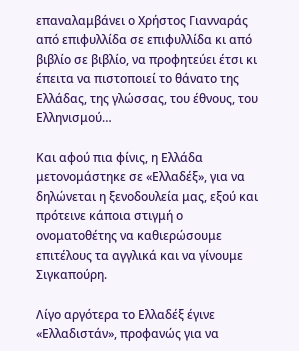επαναλαμβάνει ο Χρήστος Γιανναράς από επιφυλλίδα σε επιφυλλίδα κι από βιβλίο σε βιβλίο, να προφητεύει έτσι κι έπειτα να πιστοποιεί το θάνατο της Ελλάδας, της γλώσσας, του έθνους, του Ελληνισμού…

Και αφού πια φίνις, η Ελλάδα μετονομάστηκε σε «Ελλαδέξ», για να δηλώνεται η ξενοδουλεία μας, εξού και πρότεινε κάποια στιγμή ο ονοματοθέτης να καθιερώσουμε επιτέλους τα αγγλικά και να γίνουμε Σιγκαπούρη.

Λίγο αργότερα το Ελλαδέξ έγινε «Ελλαδιστάν», προφανώς για να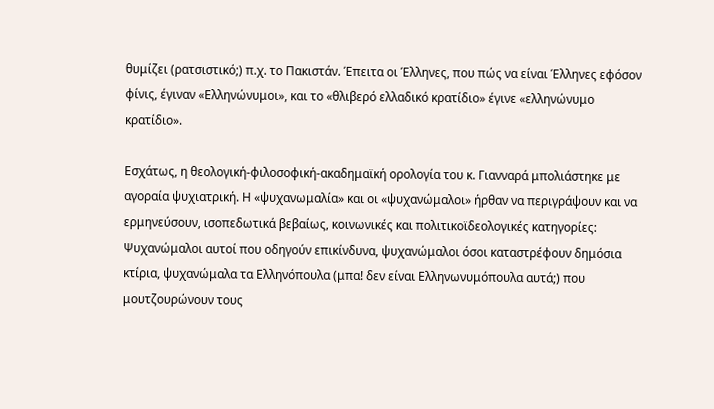θυμίζει (ρατσιστικό;) π.χ. το Πακιστάν. Έπειτα οι Έλληνες, που πώς να είναι Έλληνες εφόσον φίνις, έγιναν «Ελληνώνυμοι», και το «θλιβερό ελλαδικό κρατίδιο» έγινε «ελληνώνυμο κρατίδιο».

Εσχάτως, η θεολογική-φιλοσοφική-ακαδημαϊκή ορολογία του κ. Γιανναρά μπολιάστηκε με αγοραία ψυχιατρική. Η «ψυχανωμαλία» και οι «ψυχανώμαλοι» ήρθαν να περιγράψουν και να ερμηνεύσουν, ισοπεδωτικά βεβαίως, κοινωνικές και πολιτικοϊδεολογικές κατηγορίες: Ψυχανώμαλοι αυτοί που οδηγούν επικίνδυνα, ψυχανώμαλοι όσοι καταστρέφουν δημόσια κτίρια, ψυχανώμαλα τα Ελληνόπουλα (μπα! δεν είναι Ελληνωνυμόπουλα αυτά;) που μουτζουρώνουν τους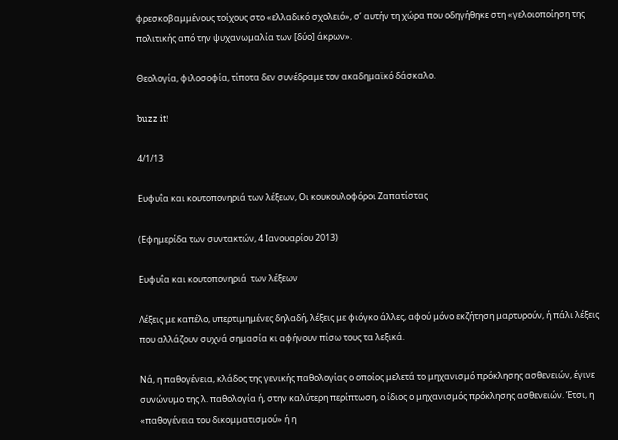φρεσκοβαμμένους τοίχους στο «ελλαδικό σχολειό», σ’ αυτήν τη χώρα που οδηγήθηκε στη «γελοιοποίηση της πολιτικής από την ψυχανωμαλία των [δύο] άκρων».

Θεολογία, φιλοσοφία, τίποτα δεν συνέδραμε τον ακαδημαϊκό δάσκαλο.

buzz it!

4/1/13

Ευφυΐα και κουτοπονηριά των λέξεων, Οι κουκουλοφόροι Ζαπατίστας

(Εφημερίδα των συντακτών, 4 Ιανουαρίου 2013)

Ευφυΐα και κουτοπονηριά  των λέξεων

Λέξεις με καπέλο, υπερτιμημένες δηλαδή, λέξεις με φιόγκο άλλες, αφού μόνο εκζήτηση μαρτυρούν, ή πάλι λέξεις που αλλάζουν συχνά σημασία κι αφήνουν πίσω τους τα λεξικά.

Νά, η παθογένεια, κλάδος της γενικής παθολογίας ο οποίος μελετά το μηχανισμό πρόκλησης ασθενειών, έγινε συνώνυμο της λ. παθολογία ή, στην καλύτερη περίπτωση, ο ίδιος ο μηχανισμός πρόκλησης ασθενειών. Έτσι, η «παθογένεια του δικομματισμού» ή η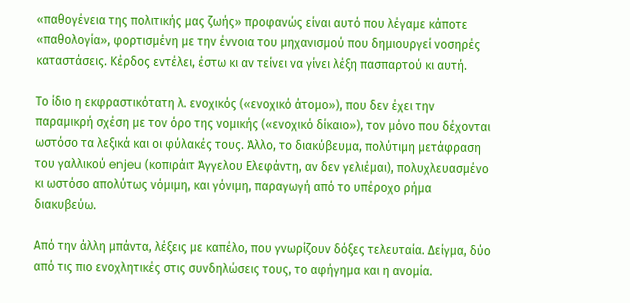«παθογένεια της πολιτικής μας ζωής» προφανώς είναι αυτό που λέγαμε κάποτε «παθολογία», φορτισμένη με την έννοια του μηχανισμού που δημιουργεί νοσηρές καταστάσεις. Κέρδος εντέλει, έστω κι αν τείνει να γίνει λέξη πασπαρτού κι αυτή.

Το ίδιο η εκφραστικότατη λ. ενοχικός («ενοχικό άτομο»), που δεν έχει την παραμικρή σχέση με τον όρο της νομικής («ενοχικό δίκαιο»), τον μόνο που δέχονται ωστόσο τα λεξικά και οι φύλακές τους. Άλλο, το διακύβευμα, πολύτιμη μετάφραση του γαλλικού enjeu (κοπιράιτ Άγγελου Ελεφάντη, αν δεν γελιέμαι), πολυχλευασμένο κι ωστόσο απολύτως νόμιμη, και γόνιμη, παραγωγή από το υπέροχο ρήμα διακυβεύω.

Από την άλλη μπάντα, λέξεις με καπέλο, που γνωρίζουν δόξες τελευταία. Δείγμα, δύο από τις πιο ενοχλητικές στις συνδηλώσεις τους, το αφήγημα και η ανομία.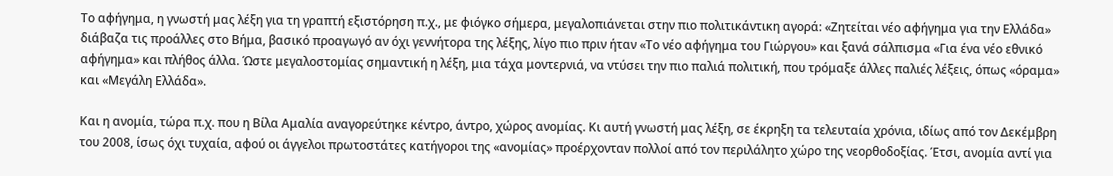Το αφήγημα, η γνωστή μας λέξη για τη γραπτή εξιστόρηση π.χ., με φιόγκο σήμερα, μεγαλοπιάνεται στην πιο πολιτικάντικη αγορά: «Ζητείται νέο αφήγημα για την Ελλάδα» διάβαζα τις προάλλες στο Βήμα, βασικό προαγωγό αν όχι γεννήτορα της λέξης, λίγο πιο πριν ήταν «Το νέο αφήγημα του Γιώργου» και ξανά σάλπισμα «Για ένα νέο εθνικό αφήγημα» και πλήθος άλλα. Ώστε μεγαλοστομίας σημαντική η λέξη, μια τάχα μοντερνιά, να ντύσει την πιο παλιά πολιτική, που τρόμαξε άλλες παλιές λέξεις, όπως «όραμα» και «Μεγάλη Ελλάδα».

Και η ανομία, τώρα π.χ. που η Βίλα Αμαλία αναγορεύτηκε κέντρο, άντρο, χώρος ανομίας. Κι αυτή γνωστή μας λέξη, σε έκρηξη τα τελευταία χρόνια, ιδίως από τον Δεκέμβρη του 2008, ίσως όχι τυχαία, αφού οι άγγελοι πρωτοστάτες κατήγοροι της «ανομίας» προέρχονταν πολλοί από τον περιλάλητο χώρο της νεορθοδοξίας. Έτσι, ανομία αντί για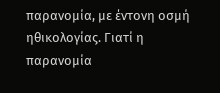παρανομία, με έντονη οσμή ηθικολογίας. Γιατί η παρανομία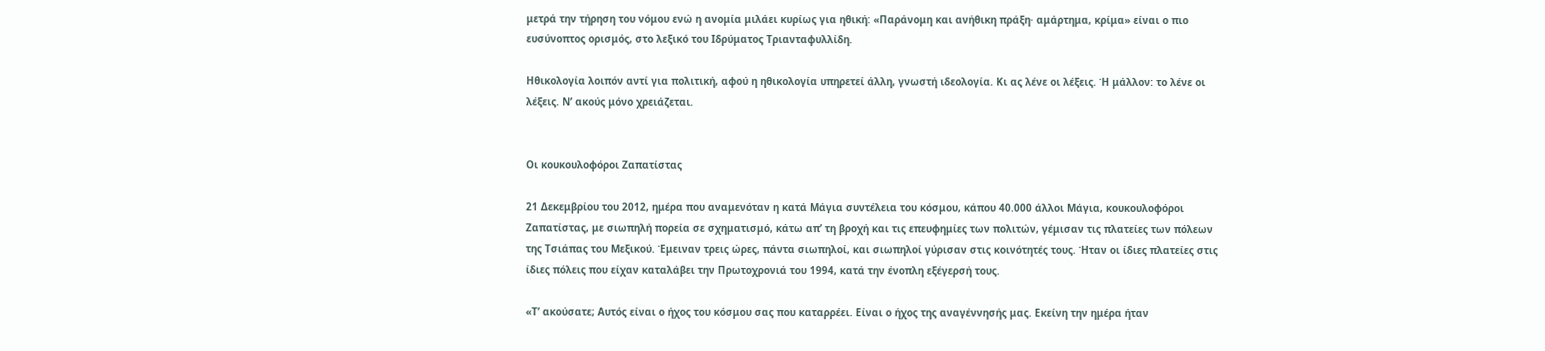μετρά την τήρηση του νόμου ενώ η ανομία μιλάει κυρίως για ηθική: «Παράνομη και ανήθικη πράξη· αμάρτημα, κρίμα» είναι ο πιο ευσύνοπτος ορισμός, στο λεξικό του Ιδρύματος Τριανταφυλλίδη.

Ηθικολογία λοιπόν αντί για πολιτική, αφού η ηθικολογία υπηρετεί άλλη, γνωστή ιδεολογία. Κι ας λένε οι λέξεις. Ή μάλλον: το λένε οι λέξεις. Ν’ ακούς μόνο χρειάζεται.


Οι κουκουλοφόροι Ζαπατίστας

21 Δεκεμβρίου του 2012, ημέρα που αναμενόταν η κατά Μάγια συντέλεια του κόσμου, κάπου 40.000 άλλοι Μάγια, κουκουλοφόροι Ζαπατίστας, με σιωπηλή πορεία σε σχηματισμό, κάτω απ’ τη βροχή και τις επευφημίες των πολιτών, γέμισαν τις πλατείες των πόλεων της Τσιάπας του Μεξικού. Έμειναν τρεις ώρες, πάντα σιωπηλοί, και σιωπηλοί γύρισαν στις κοινότητές τους. Ήταν οι ίδιες πλατείες στις ίδιες πόλεις που είχαν καταλάβει την Πρωτοχρονιά του 1994, κατά την ένοπλη εξέγερσή τους.

«Τ’ ακούσατε; Αυτός είναι ο ήχος του κόσμου σας που καταρρέει. Είναι ο ήχος της αναγέννησής μας. Εκείνη την ημέρα ήταν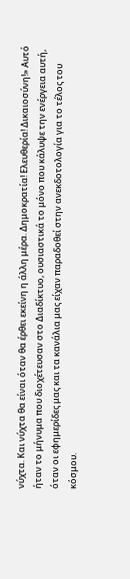νύχτα. Και νύχτα θα είναι όταν θα έρθει εκείνη η άλλη μέρα. Δημοκρατία! Ελευθερία! Δικαιοσύνη!» Αυτό ήταν το μήνυμα που διοχέτευσαν στο Διαδίκτυο, ουσιαστικά το μόνο που κάλυψε την ενέργεια αυτή, όταν οι εφημερίδες μας και τα κανάλια μας είχαν παραδοθεί στην ανεκδοτολογία για το τέλος του κόσμου.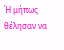Ή μήπως θέλησαν να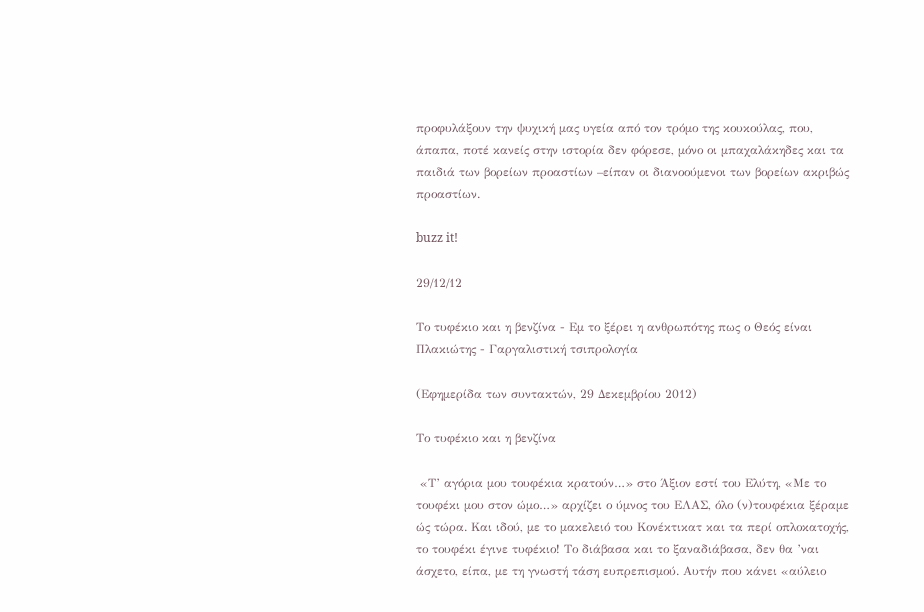προφυλάξουν την ψυχική μας υγεία από τον τρόμο της κουκούλας, που, άπαπα, ποτέ κανείς στην ιστορία δεν φόρεσε, μόνο οι μπαχαλάκηδες και τα παιδιά των βορείων προαστίων –είπαν οι διανοούμενοι των βορείων ακριβώς προαστίων.

buzz it!

29/12/12

Το τυφέκιο και η βενζίνα - Εμ το ξέρει η ανθρωπότης πως ο Θεός είναι Πλακιώτης - Γαργαλιστική τσιπρολογία

(Εφημερίδα των συντακτών, 29 Δεκεμβρίου 2012)

Το τυφέκιο και η βενζίνα

 «Τ’ αγόρια μου τουφέκια κρατούν…» στο Άξιον εστί του Ελύτη, «Με το τουφέκι μου στον ώμο…» αρχίζει ο ύμνος του ΕΛΑΣ, όλο (ν)τουφέκια ξέραμε ώς τώρα. Και ιδού, με το μακελειό του Κονέκτικατ και τα περί οπλοκατοχής, το τουφέκι έγινε τυφέκιο! Το διάβασα και το ξαναδιάβασα, δεν θα ’ναι άσχετο, είπα, με τη γνωστή τάση ευπρεπισμού. Αυτήν που κάνει «αύλειο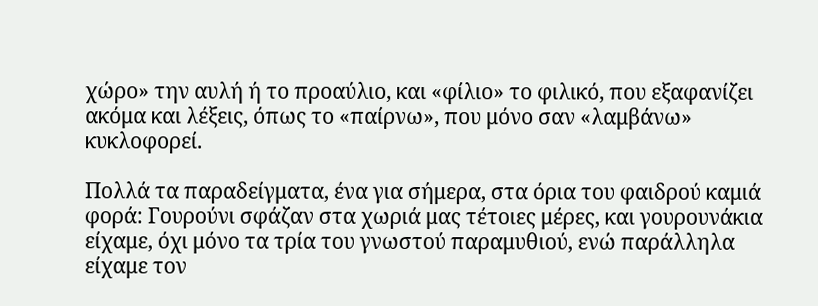χώρο» την αυλή ή το προαύλιο, και «φίλιο» το φιλικό, που εξαφανίζει ακόμα και λέξεις, όπως το «παίρνω», που μόνο σαν «λαμβάνω» κυκλοφορεί.

Πολλά τα παραδείγματα, ένα για σήμερα, στα όρια του φαιδρού καμιά φορά: Γουρούνι σφάζαν στα χωριά μας τέτοιες μέρες, και γουρουνάκια είχαμε, όχι μόνο τα τρία του γνωστού παραμυθιού, ενώ παράλληλα είχαμε τον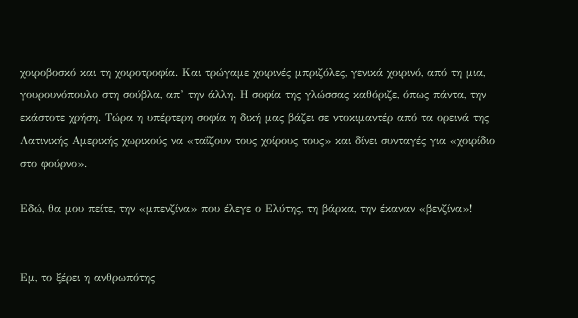χοιροβοσκό και τη χοιροτροφία. Και τρώγαμε χοιρινές μπριζόλες, γενικά χοιρινό, από τη μια, γουρουνόπουλο στη σούβλα, απ’ την άλλη. Η σοφία της γλώσσας καθόριζε, όπως πάντα, την εκάστοτε χρήση. Τώρα η υπέρτερη σοφία η δική μας βάζει σε ντοκιμαντέρ από τα ορεινά της Λατινικής Αμερικής χωρικούς να «ταΐζουν τους χοίρους τους» και δίνει συνταγές για «χοιρίδιο στο φούρνο».

Εδώ, θα μου πείτε, την «μπενζίνα» που έλεγε ο Ελύτης, τη βάρκα, την έκαναν «βενζίνα»!


Εμ, το ξέρει η ανθρωπότης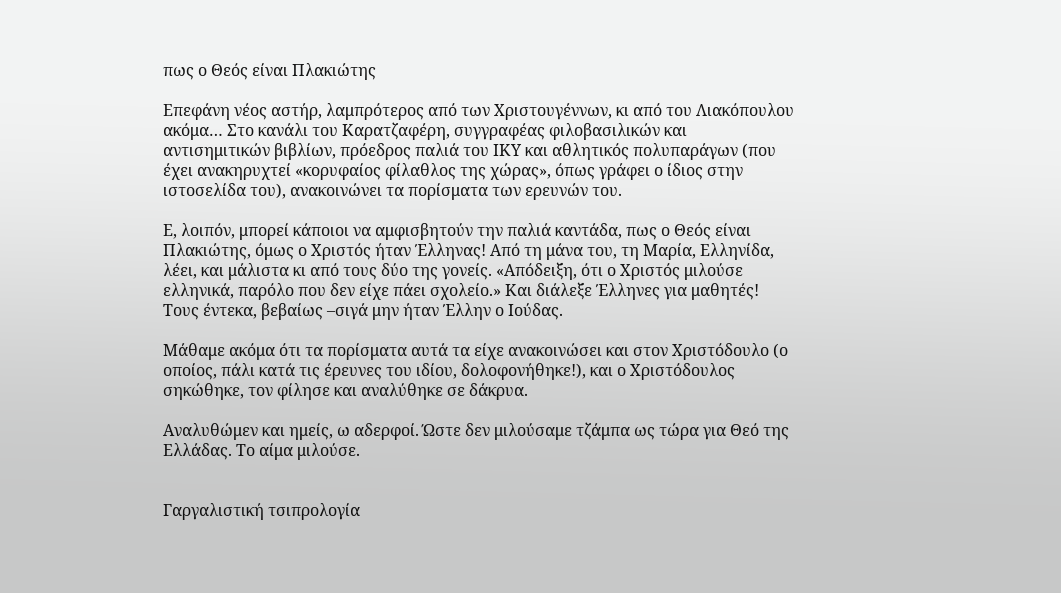πως ο Θεός είναι Πλακιώτης

Επεφάνη νέος αστήρ, λαμπρότερος από των Χριστουγέννων, κι από του Λιακόπουλου ακόμα… Στο κανάλι του Καρατζαφέρη, συγγραφέας φιλοβασιλικών και αντισημιτικών βιβλίων, πρόεδρος παλιά του ΙΚΥ και αθλητικός πολυπαράγων (που έχει ανακηρυχτεί «κορυφαίος φίλαθλος της χώρας», όπως γράφει ο ίδιος στην ιστοσελίδα του), ανακοινώνει τα πορίσματα των ερευνών του.

Ε, λοιπόν, μπορεί κάποιοι να αμφισβητούν την παλιά καντάδα, πως ο Θεός είναι Πλακιώτης, όμως ο Χριστός ήταν Έλληνας! Από τη μάνα του, τη Μαρία, Ελληνίδα, λέει, και μάλιστα κι από τους δύο της γονείς. «Απόδειξη, ότι ο Χριστός μιλούσε ελληνικά, παρόλο που δεν είχε πάει σχολείο.» Και διάλεξε Έλληνες για μαθητές! Τους έντεκα, βεβαίως –σιγά μην ήταν Έλλην ο Ιούδας.

Μάθαμε ακόμα ότι τα πορίσματα αυτά τα είχε ανακοινώσει και στον Χριστόδουλο (ο οποίος, πάλι κατά τις έρευνες του ιδίου, δολοφονήθηκε!), και ο Χριστόδουλος σηκώθηκε, τον φίλησε και αναλύθηκε σε δάκρυα.

Αναλυθώμεν και ημείς, ω αδερφοί. Ώστε δεν μιλούσαμε τζάμπα ως τώρα για Θεό της Ελλάδας. Το αίμα μιλούσε.


Γαργαλιστική τσιπρολογία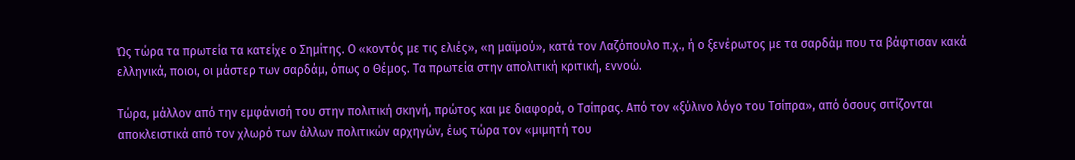Ώς τώρα τα πρωτεία τα κατείχε ο Σημίτης. Ο «κοντός με τις ελιές», «η μαϊμού», κατά τον Λαζόπουλο π.χ., ή ο ξενέρωτος με τα σαρδάμ που τα βάφτισαν κακά ελληνικά, ποιοι, οι μάστερ των σαρδάμ, όπως ο Θέμος. Τα πρωτεία στην απολιτική κριτική, εννοώ.

Τώρα, μάλλον από την εμφάνισή του στην πολιτική σκηνή, πρώτος και με διαφορά, ο Τσίπρας. Από τον «ξύλινο λόγο του Τσίπρα», από όσους σιτίζονται αποκλειστικά από τον χλωρό των άλλων πολιτικών αρχηγών, έως τώρα τον «μιμητή του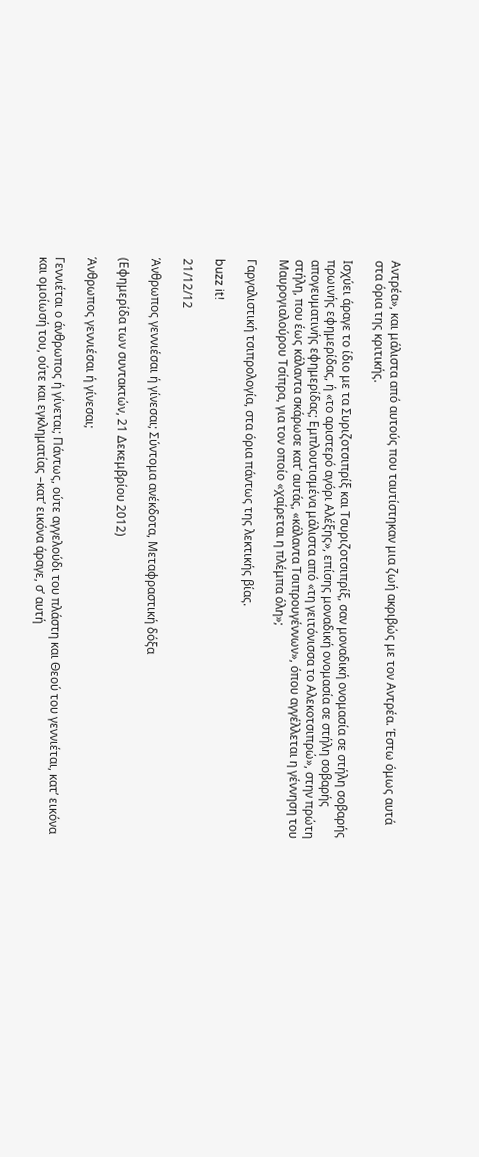Αντρέα», και μάλιστα από αυτούς που ταυτίστηκαν μια ζωή ακριβώς με τον Αντρέα. Έστω όμως αυτά στα όρια της κριτικής.

Ισχύει άραγε το ίδιο με τα Συριζοτσιπρίξ και Τσυριζοτσιπρίξ, σαν μοναδική ονομασία σε στήλη σοβαρής πρωινής εφημερίδας, ή «το αριστερό αγόρι Αλέξης», επίσης μοναδική ονομασία σε στήλη σοβαρής απογευματινής εφημερίδας; Εμπλουτισμένα μάλιστα από «τη γειτόνισσα το Αλεκοτσιπρώ», στην πρώτη στήλη, που έως κάλαντα σκάρωσε κατ’ αυτάς, «κάλαντα Τσιπρουγέννων», όπου αγγέλλεται η γέννηση του Μαυρογιαλούρου Τσίπρα, για τον οποίο «χαίρεται η πλέμπα όλη»;

Γαργαλιστική τσιπρολογία, στα όρια πάντως της λεκτικής βίας.

buzz it!

21/12/12

Άνθρωπος γεννιέσαι ή γίνεσαι; Σύντομα ανέκδοτα, Μεταφραστική δόξα

(Εφημερίδα των συντακτών, 21 Δεκεμβρίου 2012)

Άνθρωπος γεννιέσαι ή γίνεσαι;

Γεννιέται ο άνθρωπος ή γίνεται; Πάντως, ούτε αγγελούδι του πλάστη και Θεού του γεννιέται, κατ’ εικόνα και ομοίωσή του, ούτε και εγκληματίας –κατ’ εικόνα άραγε, σ’ αυτή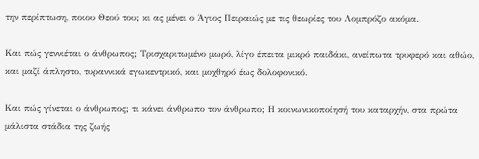την περίπτωση, ποιου Θεού του; κι ας μένει ο Άγιος Πειραιώς με τις θεωρίες του Λομπρόζο ακόμα.

Και πώς γεννιέται ο άνθρωπος; Τρισχαριτωμένο μωρό, λίγο έπειτα μικρό παιδάκι, ανείπωτα τρυφερό και αθώο, και μαζί άπληστο, τυραννικά εγωκεντρικό, και μοχθηρό έως δολοφονικό.

Και πώς γίνεται ο άνθρωπος; τι κάνει άνθρωπο τον άνθρωπο; Η κοινωνικοποίησή του καταρχήν, στα πρώτα μάλιστα στάδια της ζωής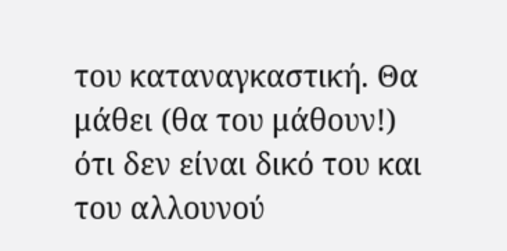του καταναγκαστική. Θα μάθει (θα του μάθουν!) ότι δεν είναι δικό του και του αλλουνού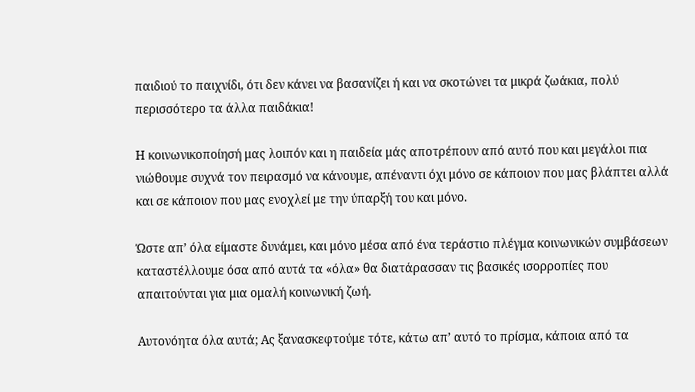παιδιού το παιχνίδι, ότι δεν κάνει να βασανίζει ή και να σκοτώνει τα μικρά ζωάκια, πολύ περισσότερο τα άλλα παιδάκια!

Η κοινωνικοποίησή μας λοιπόν και η παιδεία μάς αποτρέπουν από αυτό που και μεγάλοι πια νιώθουμε συχνά τον πειρασμό να κάνουμε, απέναντι όχι μόνο σε κάποιον που μας βλάπτει αλλά και σε κάποιον που μας ενοχλεί με την ύπαρξή του και μόνο.

Ώστε απ’ όλα είμαστε δυνάμει, και μόνο μέσα από ένα τεράστιο πλέγμα κοινωνικών συμβάσεων καταστέλλουμε όσα από αυτά τα «όλα» θα διατάρασσαν τις βασικές ισορροπίες που απαιτούνται για μια ομαλή κοινωνική ζωή.

Αυτονόητα όλα αυτά; Ας ξανασκεφτούμε τότε, κάτω απ’ αυτό το πρίσμα, κάποια από τα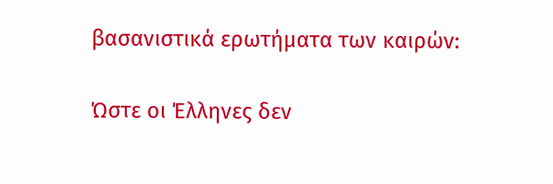βασανιστικά ερωτήματα των καιρών:

Ώστε οι Έλληνες δεν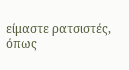είμαστε ρατσιστές, όπως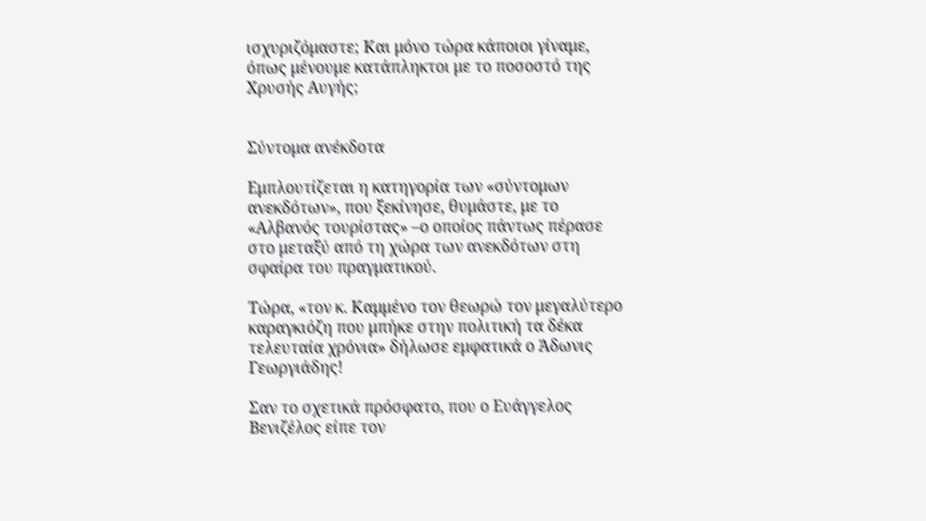ισχυριζόμαστε; Και μόνο τώρα κάποιοι γίναμε, όπως μένουμε κατάπληκτοι με το ποσοστό της Χρυσής Αυγής;


Σύντομα ανέκδοτα

Εμπλουτίζεται η κατηγορία των «σύντομων ανεκδότων», που ξεκίνησε, θυμάστε, με το «Αλβανός τουρίστας» –ο οποίος πάντως πέρασε στο μεταξύ από τη χώρα των ανεκδότων στη σφαίρα του πραγματικού.

Τώρα, «τον κ. Καμμένο τον θεωρώ τον μεγαλύτερο καραγκιόζη που μπήκε στην πολιτική τα δέκα τελευταία χρόνια» δήλωσε εμφατικά ο Άδωνις Γεωργιάδης!

Σαν το σχετικά πρόσφατο, που ο Ευάγγελος Βενιζέλος είπε τον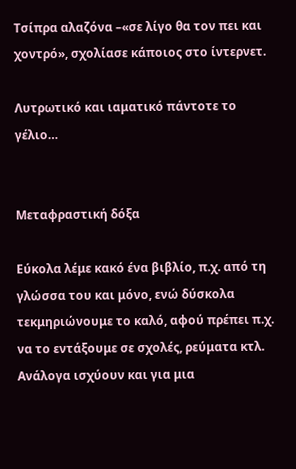Τσίπρα αλαζόνα –«σε λίγο θα τον πει και χοντρό», σχολίασε κάποιος στο ίντερνετ.

Λυτρωτικό και ιαματικό πάντοτε το γέλιο…


Μεταφραστική δόξα

Εύκολα λέμε κακό ένα βιβλίο, π.χ. από τη γλώσσα του και μόνο, ενώ δύσκολα τεκμηριώνουμε το καλό, αφού πρέπει π.χ. να το εντάξουμε σε σχολές, ρεύματα κτλ. Ανάλογα ισχύουν και για μια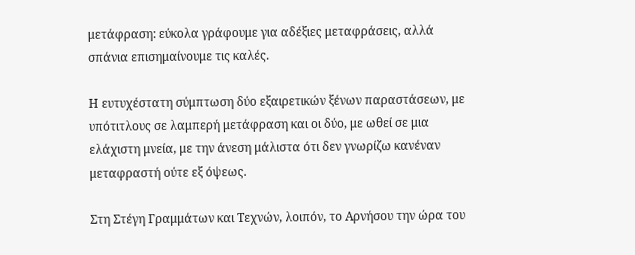μετάφραση: εύκολα γράφουμε για αδέξιες μεταφράσεις, αλλά σπάνια επισημαίνουμε τις καλές.

Η ευτυχέστατη σύμπτωση δύο εξαιρετικών ξένων παραστάσεων, με υπότιτλους σε λαμπερή μετάφραση και οι δύο, με ωθεί σε μια ελάχιστη μνεία, με την άνεση μάλιστα ότι δεν γνωρίζω κανέναν μεταφραστή ούτε εξ όψεως.

Στη Στέγη Γραμμάτων και Τεχνών, λοιπόν, το Αρνήσου την ώρα του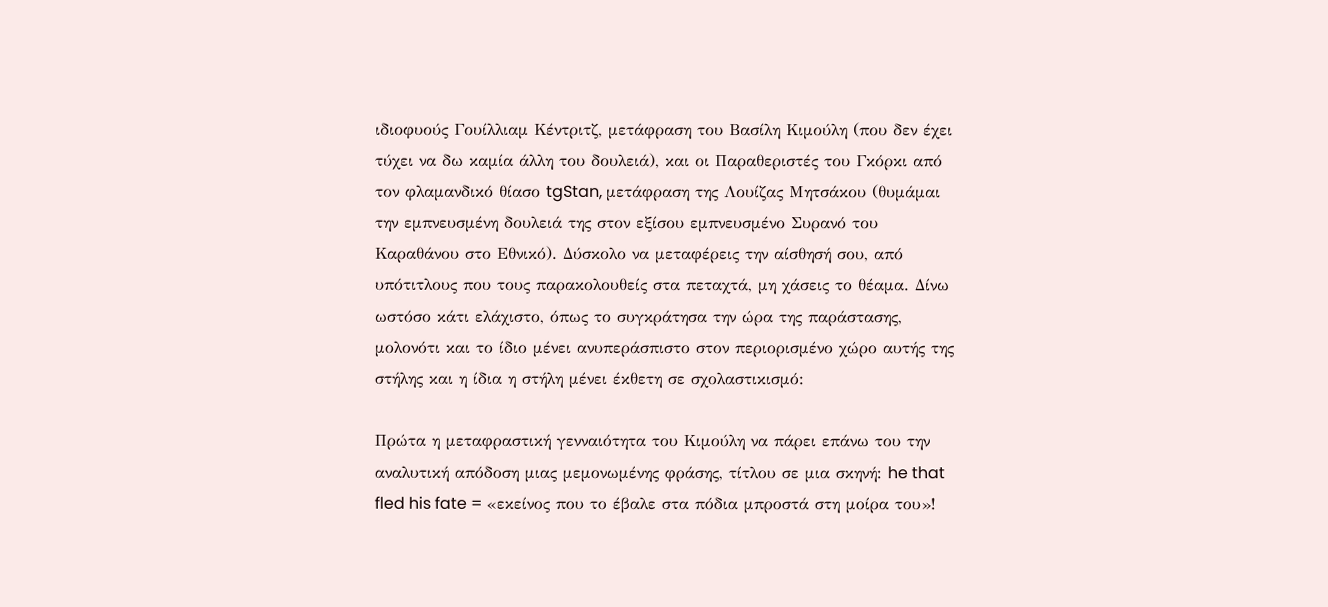ιδιοφυούς Γουίλλιαμ Κέντριτζ, μετάφραση του Βασίλη Κιμούλη (που δεν έχει τύχει να δω καμία άλλη του δουλειά), και οι Παραθεριστές του Γκόρκι από τον φλαμανδικό θίασο tgStan, μετάφραση της Λουίζας Μητσάκου (θυμάμαι την εμπνευσμένη δουλειά της στον εξίσου εμπνευσμένο Συρανό του Καραθάνου στο Εθνικό). Δύσκολο να μεταφέρεις την αίσθησή σου, από υπότιτλους που τους παρακολουθείς στα πεταχτά, μη χάσεις το θέαμα. Δίνω ωστόσο κάτι ελάχιστο, όπως το συγκράτησα την ώρα της παράστασης, μολονότι και το ίδιο μένει ανυπεράσπιστο στον περιορισμένο χώρο αυτής της στήλης και η ίδια η στήλη μένει έκθετη σε σχολαστικισμό:

Πρώτα η μεταφραστική γενναιότητα του Κιμούλη να πάρει επάνω του την αναλυτική απόδοση μιας μεμονωμένης φράσης, τίτλου σε μια σκηνή: he that fled his fate = «εκείνος που το έβαλε στα πόδια μπροστά στη μοίρα του»!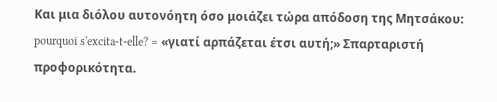Και μια διόλου αυτονόητη όσο μοιάζει τώρα απόδοση της Μητσάκου: pourquoi s'excita-t-elle? = «γιατί αρπάζεται έτσι αυτή;» Σπαρταριστή προφορικότητα.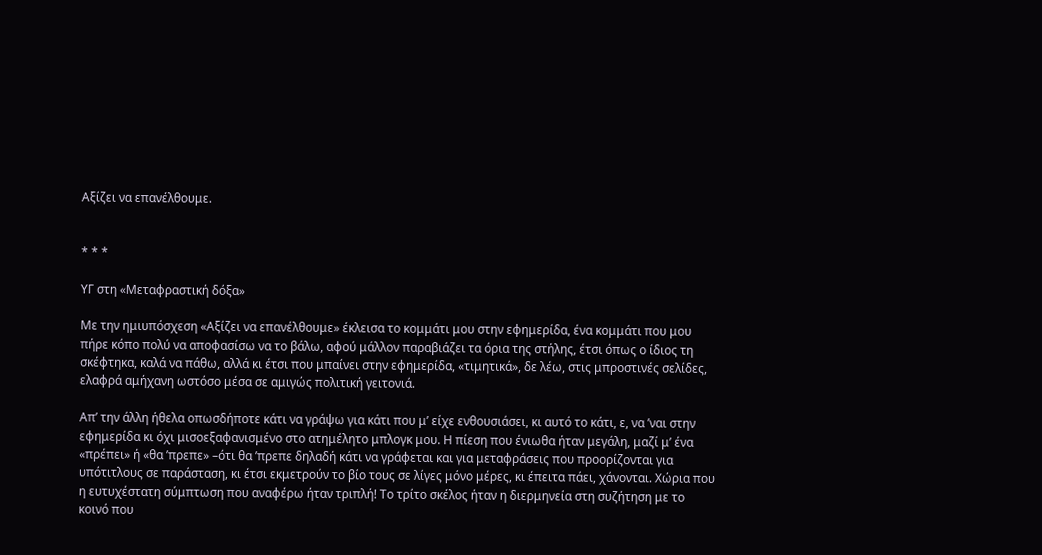Αξίζει να επανέλθουμε.


* * *

ΥΓ στη «Μεταφραστική δόξα»

Με την ημιυπόσχεση «Αξίζει να επανέλθουμε» έκλεισα το κομμάτι μου στην εφημερίδα, ένα κομμάτι που μου πήρε κόπο πολύ να αποφασίσω να το βάλω, αφού μάλλον παραβιάζει τα όρια της στήλης, έτσι όπως ο ίδιος τη σκέφτηκα, καλά να πάθω, αλλά κι έτσι που μπαίνει στην εφημερίδα, «τιμητικά», δε λέω, στις μπροστινές σελίδες, ελαφρά αμήχανη ωστόσο μέσα σε αμιγώς πολιτική γειτονιά.

Απ’ την άλλη ήθελα οπωσδήποτε κάτι να γράψω για κάτι που μ’ είχε ενθουσιάσει, κι αυτό το κάτι, ε, να ’ναι στην εφημερίδα κι όχι μισοεξαφανισμένο στο ατημέλητο μπλογκ μου. Η πίεση που ένιωθα ήταν μεγάλη, μαζί μ’ ένα «πρέπει» ή «θα ’πρεπε» –ότι θα ’πρεπε δηλαδή κάτι να γράφεται και για μεταφράσεις που προορίζονται για υπότιτλους σε παράσταση, κι έτσι εκμετρούν το βίο τους σε λίγες μόνο μέρες, κι έπειτα πάει, χάνονται. Χώρια που η ευτυχέστατη σύμπτωση που αναφέρω ήταν τριπλή! Το τρίτο σκέλος ήταν η διερμηνεία στη συζήτηση με το κοινό που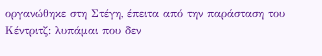οργανώθηκε στη Στέγη, έπειτα από την παράσταση του Κέντριτζ: λυπάμαι που δεν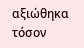αξιώθηκα τόσον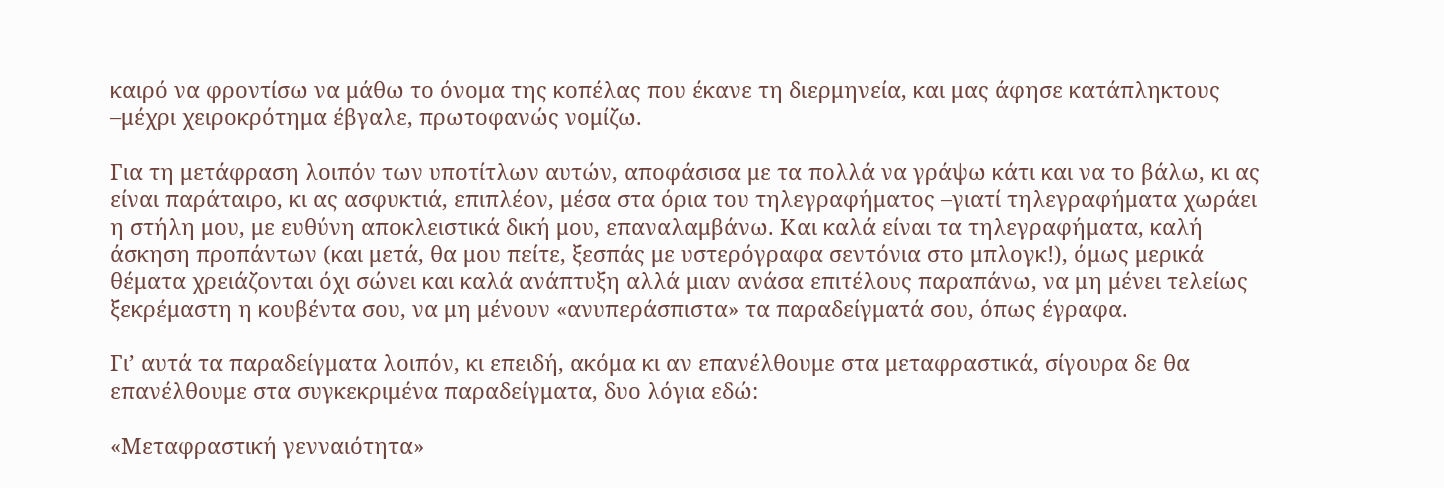καιρό να φροντίσω να μάθω το όνομα της κοπέλας που έκανε τη διερμηνεία, και μας άφησε κατάπληκτους –μέχρι χειροκρότημα έβγαλε, πρωτοφανώς νομίζω.

Για τη μετάφραση λοιπόν των υποτίτλων αυτών, αποφάσισα με τα πολλά να γράψω κάτι και να το βάλω, κι ας είναι παράταιρο, κι ας ασφυκτιά, επιπλέον, μέσα στα όρια του τηλεγραφήματος –γιατί τηλεγραφήματα χωράει η στήλη μου, με ευθύνη αποκλειστικά δική μου, επαναλαμβάνω. Και καλά είναι τα τηλεγραφήματα, καλή άσκηση προπάντων (και μετά, θα μου πείτε, ξεσπάς με υστερόγραφα σεντόνια στο μπλογκ!), όμως μερικά θέματα χρειάζονται όχι σώνει και καλά ανάπτυξη αλλά μιαν ανάσα επιτέλους παραπάνω, να μη μένει τελείως ξεκρέμαστη η κουβέντα σου, να μη μένουν «ανυπεράσπιστα» τα παραδείγματά σου, όπως έγραφα.

Γι’ αυτά τα παραδείγματα λοιπόν, κι επειδή, ακόμα κι αν επανέλθουμε στα μεταφραστικά, σίγουρα δε θα επανέλθουμε στα συγκεκριμένα παραδείγματα, δυο λόγια εδώ:

«Μεταφραστική γενναιότητα»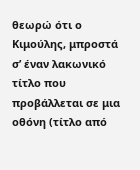θεωρώ ότι ο Κιμούλης, μπροστά σ’ έναν λακωνικό τίτλο που προβάλλεται σε μια οθόνη (τίτλο από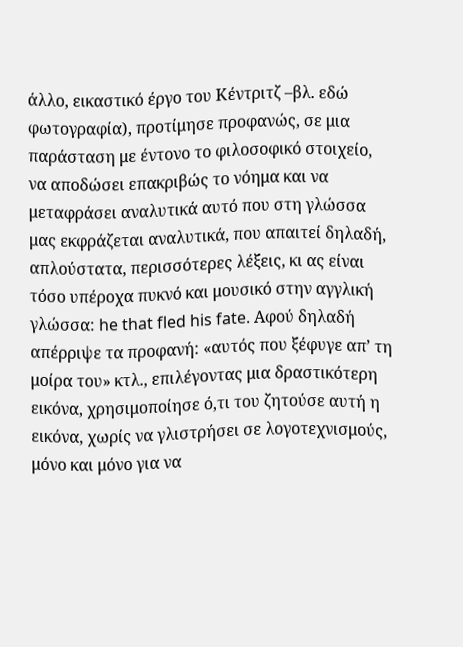άλλο, εικαστικό έργο του Κέντριτζ –βλ. εδώ φωτογραφία), προτίμησε προφανώς, σε μια παράσταση με έντονο το φιλοσοφικό στοιχείο, να αποδώσει επακριβώς το νόημα και να μεταφράσει αναλυτικά αυτό που στη γλώσσα μας εκφράζεται αναλυτικά, που απαιτεί δηλαδή, απλούστατα, περισσότερες λέξεις, κι ας είναι τόσο υπέροχα πυκνό και μουσικό στην αγγλική γλώσσα: he that fled his fate. Αφού δηλαδή απέρριψε τα προφανή: «αυτός που ξέφυγε απ’ τη μοίρα του» κτλ., επιλέγοντας μια δραστικότερη εικόνα, χρησιμοποίησε ό,τι του ζητούσε αυτή η εικόνα, χωρίς να γλιστρήσει σε λογοτεχνισμούς, μόνο και μόνο για να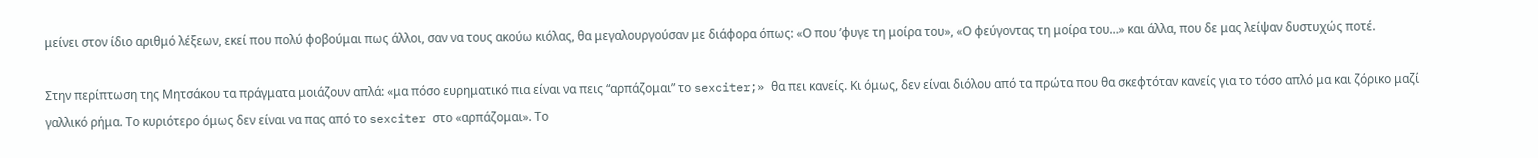μείνει στον ίδιο αριθμό λέξεων, εκεί που πολύ φοβούμαι πως άλλοι, σαν να τους ακούω κιόλας, θα μεγαλουργούσαν με διάφορα όπως: «Ο που ’φυγε τη μοίρα του», «Ο φεύγοντας τη μοίρα του…» και άλλα, που δε μας λείψαν δυστυχώς ποτέ.

Στην περίπτωση της Μητσάκου τα πράγματα μοιάζουν απλά: «μα πόσο ευρηματικό πια είναι να πεις “αρπάζομαι” το sexciter;» θα πει κανείς. Κι όμως, δεν είναι διόλου από τα πρώτα που θα σκεφτόταν κανείς για το τόσο απλό μα και ζόρικο μαζί γαλλικό ρήμα. Το κυριότερο όμως δεν είναι να πας από το sexciter στο «αρπάζομαι». Το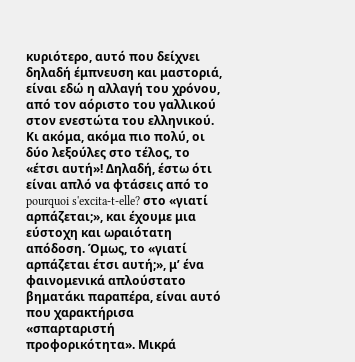κυριότερο, αυτό που δείχνει δηλαδή έμπνευση και μαστοριά, είναι εδώ η αλλαγή του χρόνου, από τον αόριστο του γαλλικού στον ενεστώτα του ελληνικού. Κι ακόμα, ακόμα πιο πολύ, οι δύο λεξούλες στο τέλος, το «έτσι αυτή»! Δηλαδή, έστω ότι είναι απλό να φτάσεις από το pourquoi s'excita-t-elle? στο «γιατί αρπάζεται;», και έχουμε μια εύστοχη και ωραιότατη απόδοση. Όμως, το «γιατί αρπάζεται έτσι αυτή;», μ’ ένα φαινομενικά απλούστατο βηματάκι παραπέρα, είναι αυτό που χαρακτήρισα «σπαρταριστή προφορικότητα». Μικρά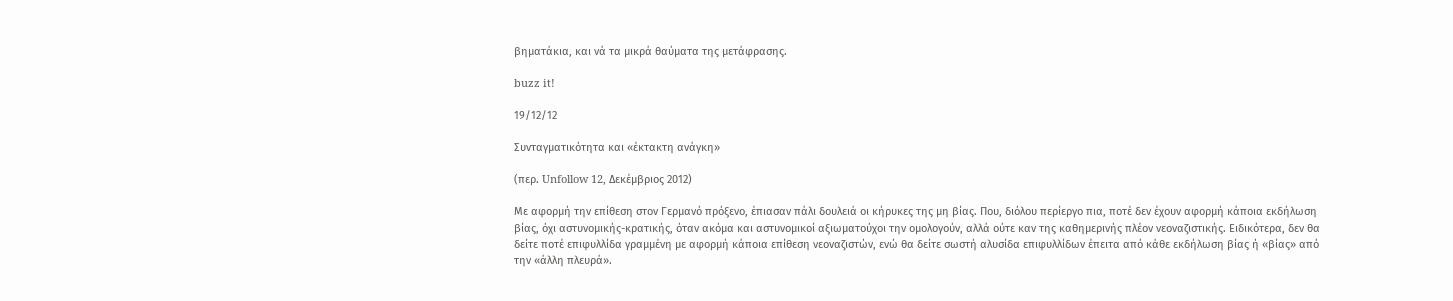βηματάκια, και νά τα μικρά θαύματα της μετάφρασης.

buzz it!

19/12/12

Συνταγματικότητα και «έκτακτη ανάγκη»

(περ. Unfollow 12, Δεκέμβριος 2012)

Με αφορμή την επίθεση στον Γερμανό πρόξενο, έπιασαν πάλι δουλειά οι κήρυκες της μη βίας. Που, διόλου περίεργο πια, ποτέ δεν έχουν αφορμή κάποια εκδήλωση βίας, όχι αστυνομικής-κρατικής, όταν ακόμα και αστυνομικοί αξιωματούχοι την ομολογούν, αλλά ούτε καν της καθημερινής πλέον νεοναζιστικής. Ειδικότερα, δεν θα δείτε ποτέ επιφυλλίδα γραμμένη με αφορμή κάποια επίθεση νεοναζιστών, ενώ θα δείτε σωστή αλυσίδα επιφυλλίδων έπειτα από κάθε εκδήλωση βίας ή «βίας» από την «άλλη πλευρά».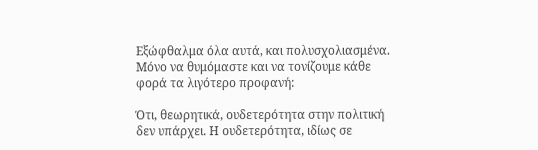Εξώφθαλμα όλα αυτά, και πολυσχολιασμένα. Μόνο να θυμόμαστε και να τονίζουμε κάθε φορά τα λιγότερο προφανή:

Ότι, θεωρητικά, ουδετερότητα στην πολιτική δεν υπάρχει. Η ουδετερότητα, ιδίως σε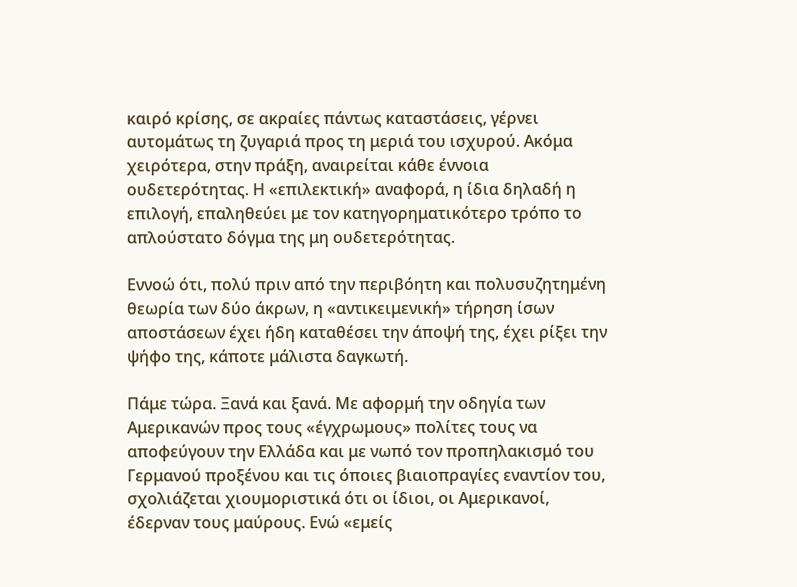καιρό κρίσης, σε ακραίες πάντως καταστάσεις, γέρνει αυτομάτως τη ζυγαριά προς τη μεριά του ισχυρού. Ακόμα χειρότερα, στην πράξη, αναιρείται κάθε έννοια ουδετερότητας. Η «επιλεκτική» αναφορά, η ίδια δηλαδή η επιλογή, επαληθεύει με τον κατηγορηματικότερο τρόπο το απλούστατο δόγμα της μη ουδετερότητας.

Εννοώ ότι, πολύ πριν από την περιβόητη και πολυσυζητημένη θεωρία των δύο άκρων, η «αντικειμενική» τήρηση ίσων αποστάσεων έχει ήδη καταθέσει την άποψή της, έχει ρίξει την ψήφο της, κάποτε μάλιστα δαγκωτή.

Πάμε τώρα. Ξανά και ξανά. Με αφορμή την οδηγία των Αμερικανών προς τους «έγχρωμους» πολίτες τους να αποφεύγουν την Ελλάδα και με νωπό τον προπηλακισμό του Γερμανού προξένου και τις όποιες βιαιοπραγίες εναντίον του, σχολιάζεται χιουμοριστικά ότι οι ίδιοι, οι Αμερικανοί, έδερναν τους μαύρους. Ενώ «εμείς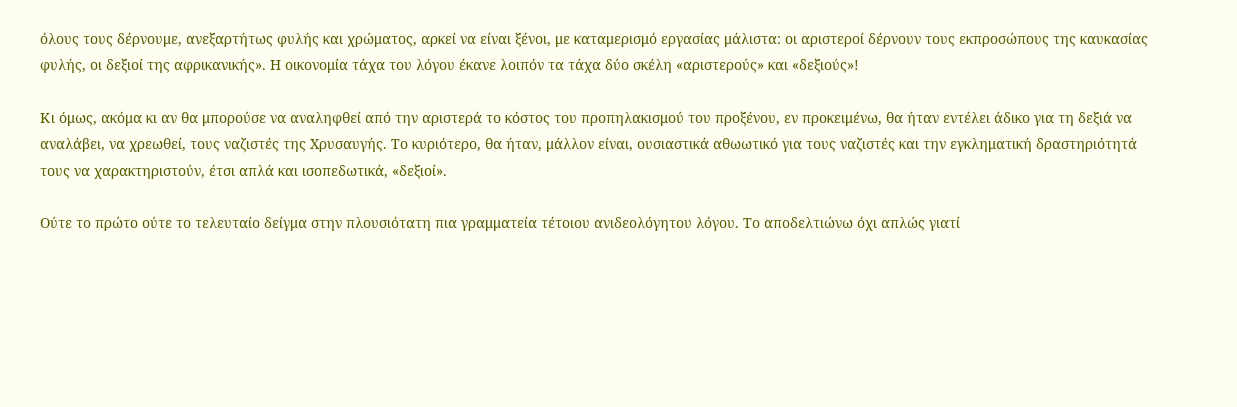όλους τους δέρνουμε, ανεξαρτήτως φυλής και χρώματος, αρκεί να είναι ξένοι, με καταμερισμό εργασίας μάλιστα: οι αριστεροί δέρνουν τους εκπροσώπους της καυκασίας φυλής, οι δεξιοί της αφρικανικής». Η οικονομία τάχα του λόγου έκανε λοιπόν τα τάχα δύο σκέλη «αριστερούς» και «δεξιούς»!

Κι όμως, ακόμα κι αν θα μπορούσε να αναληφθεί από την αριστερά το κόστος του προπηλακισμού του προξένου, εν προκειμένω, θα ήταν εντέλει άδικο για τη δεξιά να αναλάβει, να χρεωθεί, τους ναζιστές της Χρυσαυγής. Το κυριότερο, θα ήταν, μάλλον είναι, ουσιαστικά αθωωτικό για τους ναζιστές και την εγκληματική δραστηριότητά τους να χαρακτηριστούν, έτσι απλά και ισοπεδωτικά, «δεξιοί».

Ούτε το πρώτο ούτε το τελευταίο δείγμα στην πλουσιότατη πια γραμματεία τέτοιου ανιδεολόγητου λόγου. Το αποδελτιώνω όχι απλώς γιατί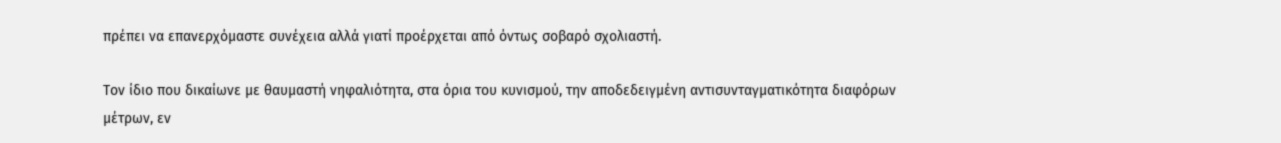πρέπει να επανερχόμαστε συνέχεια αλλά γιατί προέρχεται από όντως σοβαρό σχολιαστή.

Τον ίδιο που δικαίωνε με θαυμαστή νηφαλιότητα, στα όρια του κυνισμού, την αποδεδειγμένη αντισυνταγματικότητα διαφόρων μέτρων, εν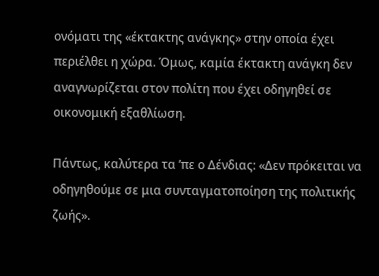ονόματι της «έκτακτης ανάγκης» στην οποία έχει περιέλθει η χώρα. Όμως, καμία έκτακτη ανάγκη δεν αναγνωρίζεται στον πολίτη που έχει οδηγηθεί σε οικονομική εξαθλίωση.

Πάντως, καλύτερα τα ’πε ο Δένδιας: «Δεν πρόκειται να οδηγηθούμε σε μια συνταγματοποίηση της πολιτικής ζωής».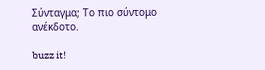Σύνταγμα; Το πιο σύντομο ανέκδοτο.

buzz it!